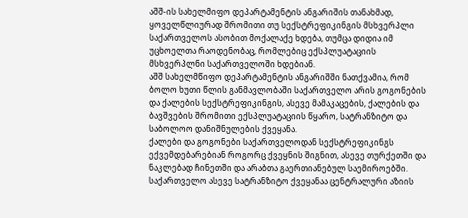აშშ-ის სახელმიფო დეპარტამენტის ანგარიშის თანახმად, ყოველწლიურად შრომითი თუ სექსტრეფიკინგის მსხვერპლი საქართველოს ასობით მოქალაქე ხდება, თუმცა დიდია იმ უცხოელთა რაოდენობაც, რომლებიც ექსპლუატაციის მსხვერპლნი საქართველოში ხდებიან.
აშშ სახელმწიფო დეპარტამენტის ანგარიშში ნათქვამია, რომ ბოლო ხუთი წლის განმავლობაში საქართველო არის გოგონების და ქალების სექსტრეფიკინგის, ასევე მამაკაცების, ქალების და ბავშვების შრომითი ექსპლუატაციის წყარო, სატრანზიტო და საბოლოო დანიშნულების ქვეყანა.
ქალები და გოგონები საქართველოდან სექსტრეფიკინგს ექვემდებარებიან როგორც ქვეყნის შიგნით, ასევე თურქეთში და ნაკლებად ჩინეთში და არაბთა გაერთიანებულ საემიროებში.
საქართველო ასევე სატრანზიტო ქვეყანაა ცენტრალური აზიის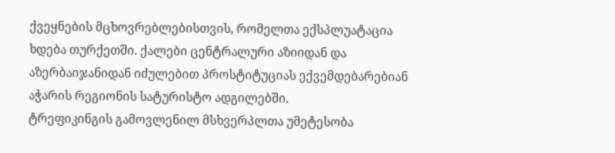ქვეყნების მცხოვრებლებისთვის, რომელთა ექსპლუატაცია ხდება თურქეთში. ქალები ცენტრალური აზიიდან და აზერბაიჯანიდან იძულებით პროსტიტუციას ექვემდებარებიან აჭარის რეგიონის სატურისტო ადგილებში.
ტრეფიკინგის გამოვლენილ მსხვერპლთა უმეტესობა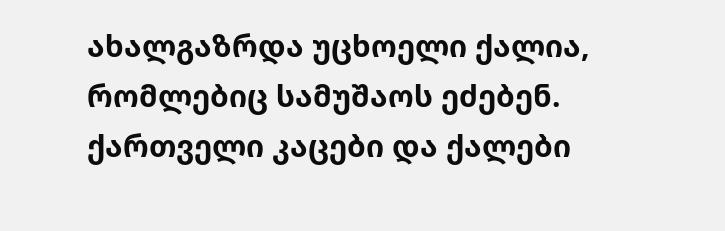ახალგაზრდა უცხოელი ქალია, რომლებიც სამუშაოს ეძებენ.
ქართველი კაცები და ქალები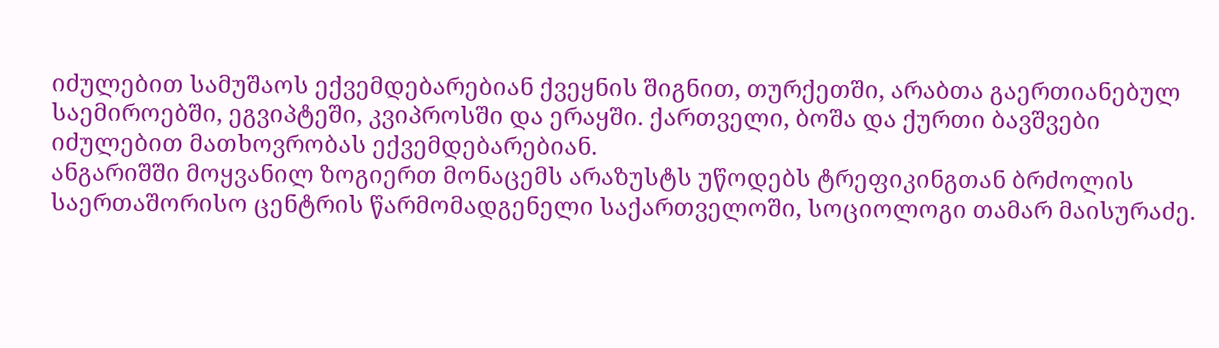იძულებით სამუშაოს ექვემდებარებიან ქვეყნის შიგნით, თურქეთში, არაბთა გაერთიანებულ საემიროებში, ეგვიპტეში, კვიპროსში და ერაყში. ქართველი, ბოშა და ქურთი ბავშვები იძულებით მათხოვრობას ექვემდებარებიან.
ანგარიშში მოყვანილ ზოგიერთ მონაცემს არაზუსტს უწოდებს ტრეფიკინგთან ბრძოლის საერთაშორისო ცენტრის წარმომადგენელი საქართველოში, სოციოლოგი თამარ მაისურაძე.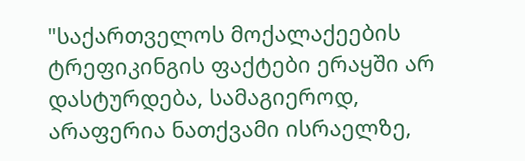"საქართველოს მოქალაქეების ტრეფიკინგის ფაქტები ერაყში არ დასტურდება, სამაგიეროდ, არაფერია ნათქვამი ისრაელზე,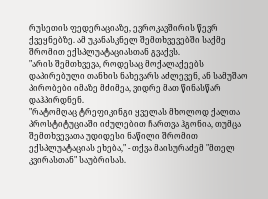რუსეთის ფედერაციაზე, ევროკავშირის წევრ ქვეყნებზე. ამ უკანასკნელ შემთხვევებში საქმე შრომით ექსპლუატაციასთან გვაქვს.
"არის შემთხვევა, როდესაც მოქალაქეებს დაპირებული თანხის ნახევარს აძლევენ, ან სამუშაო პირობები იმაზე მძიმეა, ვიდრე მათ წინასწარ დაჰპირდნენ.
"რატომღაც ტრეფიკინგი ყველას მხოლოდ ქალთა პროსტიტუციაში იძულებით ჩართვა ჰგონია, თუმცა შემთხვევათა უდიდესი ნაწილი შრომით ექსპლუატაციას ეხება," - თქვა მაისურაძემ "მთელ კვირასთან" საუბრისას.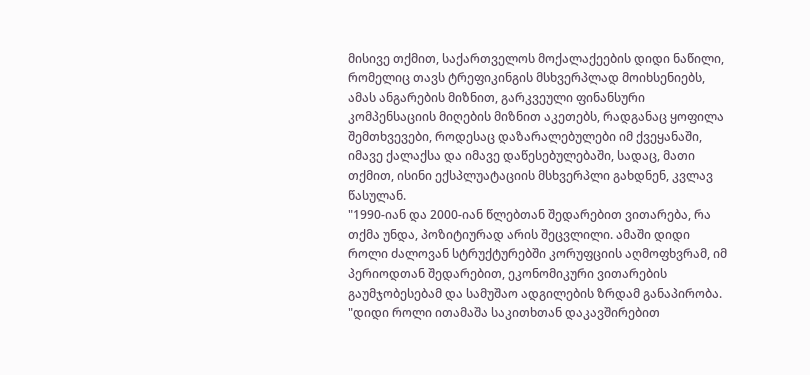მისივე თქმით, საქართველოს მოქალაქეების დიდი ნაწილი, რომელიც თავს ტრეფიკინგის მსხვერპლად მოიხსენიებს, ამას ანგარების მიზნით, გარკვეული ფინანსური კომპენსაციის მიღების მიზნით აკეთებს, რადგანაც ყოფილა შემთხვევები, როდესაც დაზარალებულები იმ ქვეყანაში, იმავე ქალაქსა და იმავე დაწესებულებაში, სადაც, მათი თქმით, ისინი ექსპლუატაციის მსხვერპლი გახდნენ, კვლავ წასულან.
"1990-იან და 2000-იან წლებთან შედარებით ვითარება, რა თქმა უნდა, პოზიტიურად არის შეცვლილი. ამაში დიდი როლი ძალოვან სტრუქტურებში კორუფციის აღმოფხვრამ, იმ პერიოდთან შედარებით, ეკონომიკური ვითარების გაუმჯობესებამ და სამუშაო ადგილების ზრდამ განაპირობა.
"დიდი როლი ითამაშა საკითხთან დაკავშირებით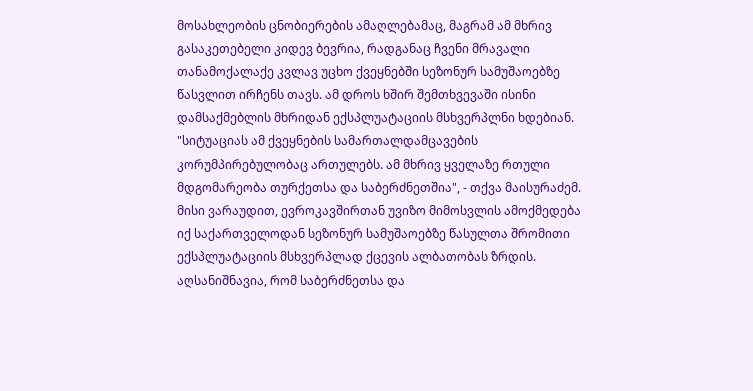მოსახლეობის ცნობიერების ამაღლებამაც, მაგრამ ამ მხრივ გასაკეთებელი კიდევ ბევრია, რადგანაც ჩვენი მრავალი თანამოქალაქე კვლავ უცხო ქვეყნებში სეზონურ სამუშაოებზე წასვლით ირჩენს თავს. ამ დროს ხშირ შემთხვევაში ისინი დამსაქმებლის მხრიდან ექსპლუატაციის მსხვერპლნი ხდებიან.
"სიტუაციას ამ ქვეყნების სამართალდამცავების კორუმპირებულობაც ართულებს. ამ მხრივ ყველაზე რთული მდგომარეობა თურქეთსა და საბერძნეთშია", - თქვა მაისურაძემ.
მისი ვარაუდით, ევროკავშირთან უვიზო მიმოსვლის ამოქმედება იქ საქართველოდან სეზონურ სამუშაოებზე წასულთა შრომითი ექსპლუატაციის მსხვერპლად ქცევის ალბათობას ზრდის.
აღსანიშნავია, რომ საბერძნეთსა და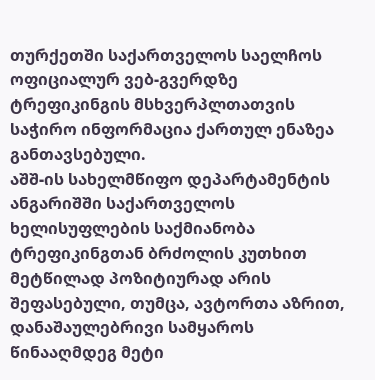თურქეთში საქართველოს საელჩოს ოფიციალურ ვებ-გვერდზე ტრეფიკინგის მსხვერპლთათვის საჭირო ინფორმაცია ქართულ ენაზეა განთავსებული.
აშშ-ის სახელმწიფო დეპარტამენტის ანგარიშში საქართველოს ხელისუფლების საქმიანობა ტრეფიკინგთან ბრძოლის კუთხით მეტწილად პოზიტიურად არის შეფასებული, თუმცა, ავტორთა აზრით, დანაშაულებრივი სამყაროს წინააღმდეგ მეტი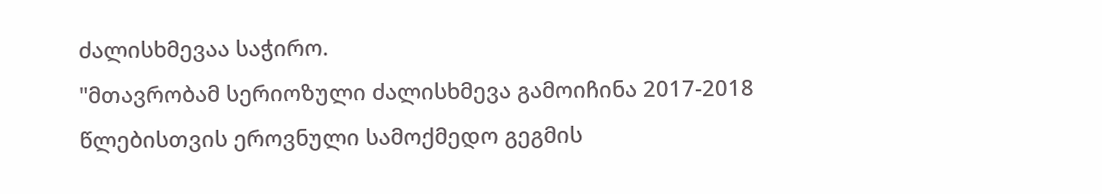ძალისხმევაა საჭირო.
"მთავრობამ სერიოზული ძალისხმევა გამოიჩინა 2017-2018 წლებისთვის ეროვნული სამოქმედო გეგმის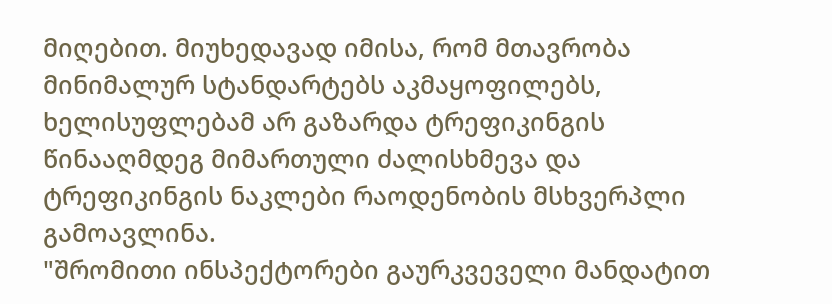მიღებით. მიუხედავად იმისა, რომ მთავრობა მინიმალურ სტანდარტებს აკმაყოფილებს, ხელისუფლებამ არ გაზარდა ტრეფიკინგის წინააღმდეგ მიმართული ძალისხმევა და ტრეფიკინგის ნაკლები რაოდენობის მსხვერპლი გამოავლინა.
"შრომითი ინსპექტორები გაურკვეველი მანდატით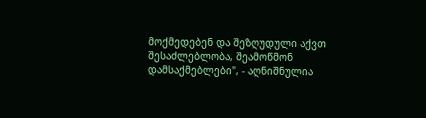მოქმედებენ და შეზღუდული აქვთ შესაძლებლობა, შეამოწმონ დამსაქმებლები", - აღნიშნულია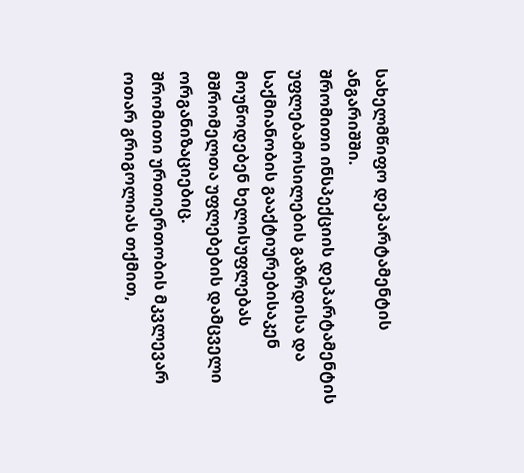სახელმწიფო დეპარტამენტის ანგარიშში.
შრომითი ინსპექციის დეპარტამენტის უფლებამოსილების გაზრდისა და საქმიანობის გააქტიურებისაკენ მოუწოდებენ ხელისუფლებას მშრომელთა უფლებების დამცველი ორგანიზაციებიც.
შრომითი ურთიერთობის მკვლევარ ოთარ გრიგოლიას თქმით,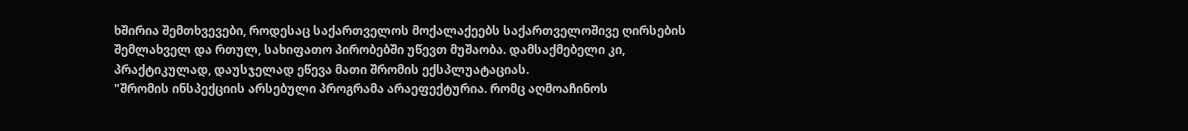ხშირია შემთხვევები, როდესაც საქართველოს მოქალაქეებს საქართველოშივე ღირსების შემლახველ და რთულ, სახიფათო პირობებში უწევთ მუშაობა. დამსაქმებელი კი, პრაქტიკულად, დაუსჯელად ეწევა მათი შრომის ექსპლუატაციას.
"შრომის ინსპექციის არსებული პროგრამა არაეფექტურია. რომც აღმოაჩინოს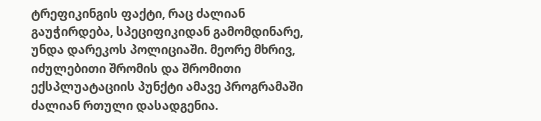ტრეფიკინგის ფაქტი, რაც ძალიან გაუჭირდება, სპეციფიკიდან გამომდინარე, უნდა დარეკოს პოლიციაში. მეორე მხრივ, იძულებითი შრომის და შრომითი ექსპლუატაციის პუნქტი ამავე პროგრამაში ძალიან რთული დასადგენია.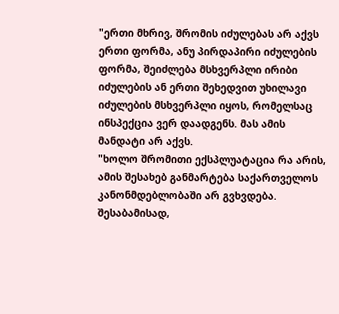"ერთი მხრივ, შრომის იძულებას არ აქვს ერთი ფორმა, ანუ პირდაპირი იძულების ფორმა, შეიძლება მსხვერპლი ირიბი იძულების ან ერთი შეხედვით უხილავი იძულების მსხვერპლი იყოს, რომელსაც ინსპექცია ვერ დაადგენს. მას ამის მანდატი არ აქვს.
"ხოლო შრომითი ექსპლუატაცია რა არის, ამის შესახებ განმარტება საქართველოს კანონმდებლობაში არ გვხვდება. შესაბამისად,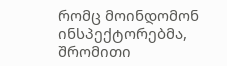რომც მოინდომონ ინსპექტორებმა, შრომითი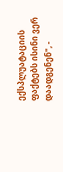ექსპლუატაციის ფაქტებს ისინი ვერ დაადგენენ", -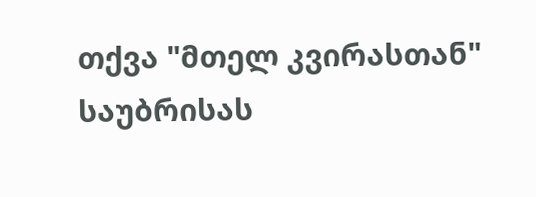თქვა "მთელ კვირასთან" საუბრისას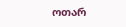ოთარ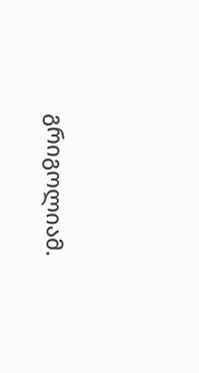გრიგოლიამ.